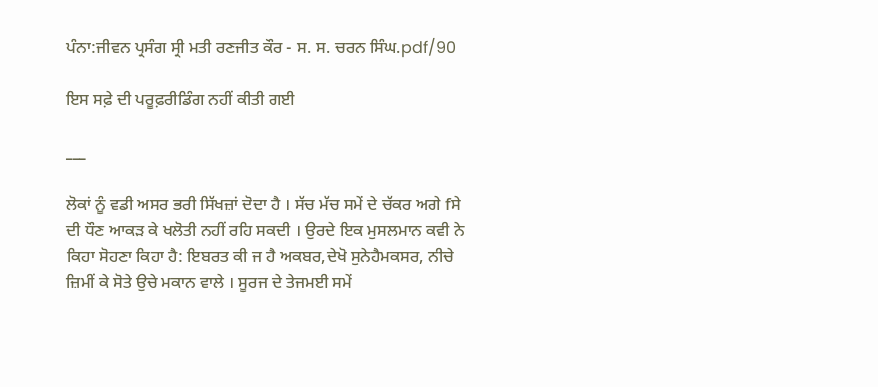ਪੰਨਾ:ਜੀਵਨ ਪ੍ਰਸੰਗ ਸ੍ਰੀ ਮਤੀ ਰਣਜੀਤ ਕੌਰ - ਸ. ਸ. ਚਰਨ ਸਿੰਘ.pdf/90

ਇਸ ਸਫ਼ੇ ਦੀ ਪਰੂਫ਼ਰੀਡਿੰਗ ਨਹੀਂ ਕੀਤੀ ਗਈ

___

ਲੋਕਾਂ ਨੂੰ ਵਡੀ ਅਸਰ ਭਰੀ ਸਿੱਖਜ਼ਾਂ ਦੋਦਾ ਹੈ । ਸੱਚ ਮੱਚ ਸਮੇਂ ਦੇ ਚੱਕਰ ਅਗੇ fਸੇ ਦੀ ਧੌਣ ਆਕੜ ਕੇ ਖਲੋਤੀ ਨਹੀਂ ਰਹਿ ਸਕਦੀ । ਉਰਦੇ ਇਕ ਮੁਸਲਮਾਨ ਕਵੀ ਨੇ ਕਿਹਾ ਸੋਹਣਾ ਕਿਹਾ ਹੈ: ਇਬਰਤ ਕੀ ਜ ਹੈ ਅਕਬਰ,ਦੇਖੋ ਸੁਨੇਹੈਮਕਸਰ, ਨੀਚੇ ਜ਼ਿਮੀਂ ਕੇ ਸੋਤੇ ਉਚੇ ਮਕਾਨ ਵਾਲੇ । ਸੂਰਜ ਦੇ ਤੇਜਮਈ ਸਮੇਂ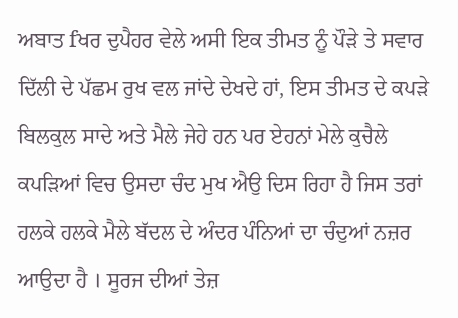ਅਬਾਤ fਖਰ ਦੁਪੈਹਰ ਵੇਲੇ ਅਸੀ ਇਕ ਤੀਮਤ ਨੂੰ ਪੌੜੇ ਤੇ ਸਵਾਰ ਦਿੱਲੀ ਦੇ ਪੱਛਮ ਰੁਖ ਵਲ ਜਾਂਦੇ ਦੇਖਦੇ ਹਾਂ, ਇਸ ਤੀਮਤ ਦੇ ਕਪੜੇ ਬਿਲਕੁਲ ਸਾਦੇ ਅਤੇ ਮੈਲੇ ਜੇਹੇ ਹਨ ਪਰ ਏਹਨਾਂ ਮੇਲੇ ਕੁਚੈਲੇ ਕਪੜਿਆਂ ਵਿਚ ਉਸਦਾ ਚੰਦ ਮੁਖ ਐਉ ਦਿਸ ਰਿਹਾ ਹੈ ਜਿਸ ਤਰਾਂ ਹਲਕੇ ਹਲਕੇ ਮੈਲੇ ਬੱਦਲ ਦੇ ਅੰਦਰ ਪੰਨਿਆਂ ਦਾ ਚੰਦੁਆਂ ਨਜ਼ਰ ਆਉਦਾ ਹੈ । ਸੂਰਜ ਦੀਆਂ ਤੇਜ਼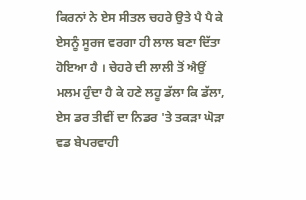ਕਿਰਨਾਂ ਨੇ ਏਸ ਸੀਤਲ ਚਹਰੇ ਉਤੇ ਪੈ ਪੈ ਕੇ ਏਸਨੂੰ ਸੂਰਜ ਵਰਗਾ ਹੀ ਲਾਲ ਬਣਾ ਦਿੱਤਾ ਹੋਇਆ ਹੈ । ਚੇਹਰੇ ਦੀ ਲਾਲੀ ਤੋਂ ਐਉਂ ਮਲਮ ਹੁੰਦਾ ਹੈ ਕੇ ਹਣੇ ਲਹੂ ਡੱਲਾ ਕਿ ਡੱਲਾ, ਏਸ ਡਰ ਤੀਵੀਂ ਦਾ ਨਿਡਰ 'ਤੇ ਤਕੜਾ ਘੋੜਾ ਵਡ ਬੇਪਰਵਾਹੀ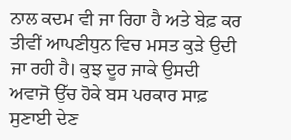ਨਾਲ ਕਦਮ ਵੀ ਜਾ ਰਿਹਾ ਹੈ ਅਤੇ ਬੇਫ਼ ਕਰ ਤੀਵੀਂ ਆਪਣੀਧੁਨ ਵਿਚ ਮਸਤ ਕੁੜੇ ਉਦੀ ਜਾ ਰਹੀ ਹੈ। ਕੁਝ ਦੂਰ ਜਾਕੇ ਉਸਦੀ ਅਵਾਜੋ ਉੱਚ ਹੋਕੇ ਬਸ ਪਰਕਾਰ ਸਾਫ਼ ਸੁਣਾਈ ਦੇਣ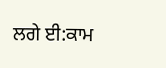ਲਗੇ ਈ:ਕਾਮ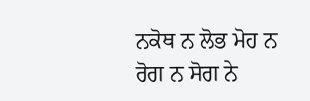ਨਕੋਥ ਨ ਲੋਭ ਮੋਹ ਨ ਰੋਗ ਨ ਸੋਗ ਨੇ